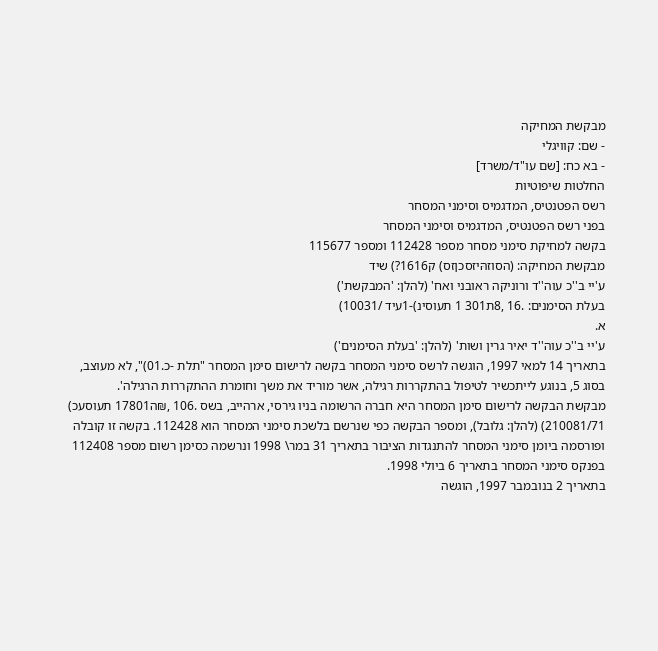מבקשת המחיקה
- שם: קוויגלי
- בא כח: [שם עו"ד/משרד]
החלטות שיפוטיות
רשס הפטנטיס, המדגמיס וסימני המסחר
בפני רשס הפטנטיס, המדגמיס וסימני המסחר
בקשה למחיקת סימני מסחר מספר 112428 ומספר 115677
מבקשת המחיקה: (הסוזהּיזסכןזס) ק1616?) שיד
ע'יי ב''כ עוה''ד ורוניקה ראובני ואח' (להלן: 'המבקשת')
בעלת הסימנים: .16 ,8ת301 1 תעוסינ)-1עיד /10031)
א.
ע'יי ב''כ עוה''ד יאיר גרין ושות' (להלן: 'בעלת הסימנים')
בתאריך 14 למאי 1997, הוגשה לרשס סימני המסחר בקשה לרישום סימן המסחר "תלת -כ.01)", לא מעוצב, בסוג 5, בנוגע לייתכשיר לטיפול בהתקררות רגילה, אשר מוריד את משך וחומרת ההתקררות הרגילה'.
מבקשת הבקשה לרישום סימן המסחר היא חברה הרשומה בניו גירסי, ארהייב, בשס .106 ,₪ה17801 תעוסעכ) 210081/71) (להלן: גלובל), ומספר הבקשה כפי שנרשם בלשכת סימני המסחר הוא 112428. בקשה זו קובלה ופורסמה ביומן סימני המסחר להתנגדות הציבור בתאריך 31 במר\ 1998 ונרשמה כסימן רשום מספר 112408 בפנקס סימני המסחר בתאריך 6 ביולי 1998.
בתאריך 2 בנובמבר 1997, הוגשה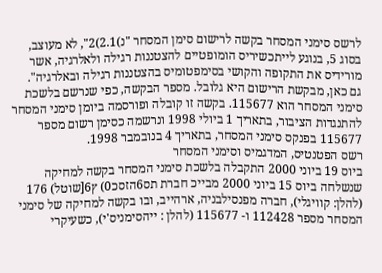לרשס סימני המסחר בקשה לרישום סימן המסחר "נ)2.1)2", לא מעוצב, בסוג 5, בנוגע לייתכשיריס הומופטיים להצטננות רגילה ולאלרגיה, אשר מורידיס את התקופה והקושי בסימפטומיס בהצטננות רגילה ובאלרגיה".
גם כאן, מבקשת הרישום היא גלובל. מספר הבקשה, כפי שנרשם בלשכת סימני המסחר הוא 115677. בקשה זו קובלה ופורסמה ביומן סימני המסחר להתנגדות הציבור, בתאריך 1 ביולי 1998 ונרשמה כסימן רשום מספר 115677 בפנקס סימני המסחר, בתאריך 4 בנובמבר 1998.
רשס הפטנטיס, המדגמיס וסימני המסחר
ביוס 19 ביוני 2000 התקבלה בלשכת סימני המסחר בקשה למחיקה שנשלחה ביוס 15 ביוני 2000 מבייכ חברת תס6הזסכ0) ץ6[שוטל) 176 (להלן: קוויגלי), חברה מפנסילבניה, ארהייב, ובו בקשה למחיקה של סימני המסחר מספר 112428 ו- 115677 (להלן : ייהסימניס'י), כשעיקרי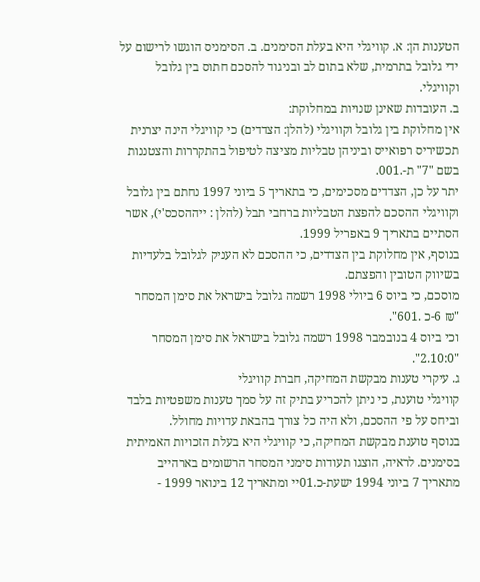הטענות הן: א. קוויגלי היא בעלת הסימנים. ב. הסימניס הוגשו לרישום על ידי גלובל בתרמית, שלא בתום לב ובניגוד להסכם חתוס בין גלובל וקוויגלי.
ב. העובדות שאינן שנויות במחלוקת:
אין מחלוקת בין גלובל וקוויגלי (להלן: הצדדים) כי קוויגלי הינה יצרנית תכשיריס רפואייס וביניהן טבליות מציצה לטיפול בהתקררות והצטננות בשם "7" ת-.001.
יתר על כן, הצדדים מסכימים, כי בתאריך 5 ביוני 1997 נחתם בין גלובל וקוויגלי ההסכם להפצת הטבליות ברחבי תבל (להלן : ייההסכס'י), אשר הסתיים בתאריך 9 באפריל 1999.
בנוסף, אין מחלוקת בין הצדדים, כי ההסכם לא העניק לגלובל בלעדיות בשיווק הטובין והפצתם.
מוסכם, כי ביוס 6 ביולי 1998 רשמה גלובל בישראל את סימן המסחר "₪ 6-כ .601".
וכי ביוס 4 בנובמבר 1998 רשמה גלובל בישראל את סימן המסחר "2.10:0".
ג. עיקרי טענות מבקשת המחיקה, חברת קוויגלי
קוויגלי טוענת, כי ניתן להכריע בתיק זה על סמך טענות משפטיות בלבד וביחס על פי ההסכם, ולא היה כל צורך בהבאת עדויות מחולל.
בנוסף טוענת מבקשת המחיקה, כי קוויגלי היא בעלת הזכויות האמיתית בסימנים. לראיה, הוצגו תעודות סימני המסחר הרשומים בארהייב מתאריך 7 ביוני 1994 ישעת-כ.01יי ומתאריך 12 בינואר 1999 -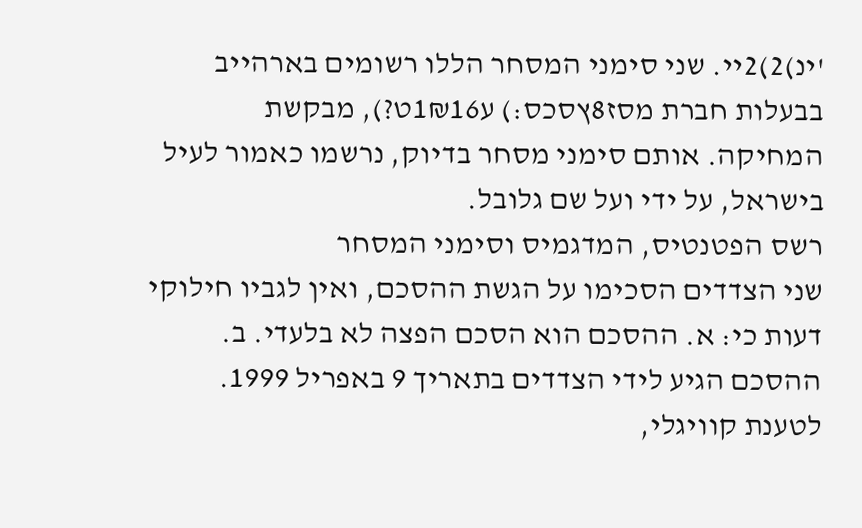'ינ)2)2יי. שני סימני המסחר הללו רשומים בארהייב בבעלות חברת מסז8ץסכס:) ע1₪16ט?), מבקשת המחיקה. אותם סימני מסחר בדיוק, נרשמו כאמור לעיל בישראל, על ידי ועל שם גלובל.
רשס הפטנטיס, המדגמיס וסימני המסחר
שני הצדדים הסכימו על הגשת ההסכם, ואין לגביו חילוקי דעות כי: א. ההסכם הוא הסכם הפצה לא בלעדי. ב. ההסכם הגיע לידי הצדדים בתאריך 9 באפריל 1999.
לטענת קוויגלי,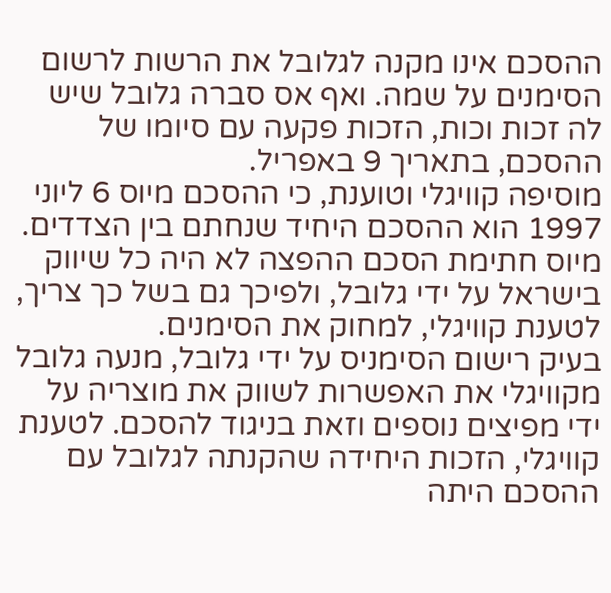ההסכם אינו מקנה לגלובל את הרשות לרשום הסימנים על שמה. ואף אס סברה גלובל שיש לה זכות וכות, הזכות פקעה עם סיומו של ההסכם, בתאריך 9 באפריל.
מוסיפה קוויגלי וטוענת, כי ההסכם מיוס 6 ליוני 1997 הוא ההסכם היחיד שנחתם בין הצדדים.
מיוס חתימת הסכם ההפצה לא היה כל שיווק בישראל על ידי גלובל, ולפיכך גם בשל כך צריך, לטענת קוויגלי, למחוק את הסימנים.
בעיק רישום הסימניס על ידי גלובל, מנעה גלובל מקוויגלי את האפשרות לשווק את מוצריה על ידי מפיצים נוספים וזאת בניגוד להסכם. לטענת קוויגלי, הזכות היחידה שהקנתה לגלובל עם ההסכם היתה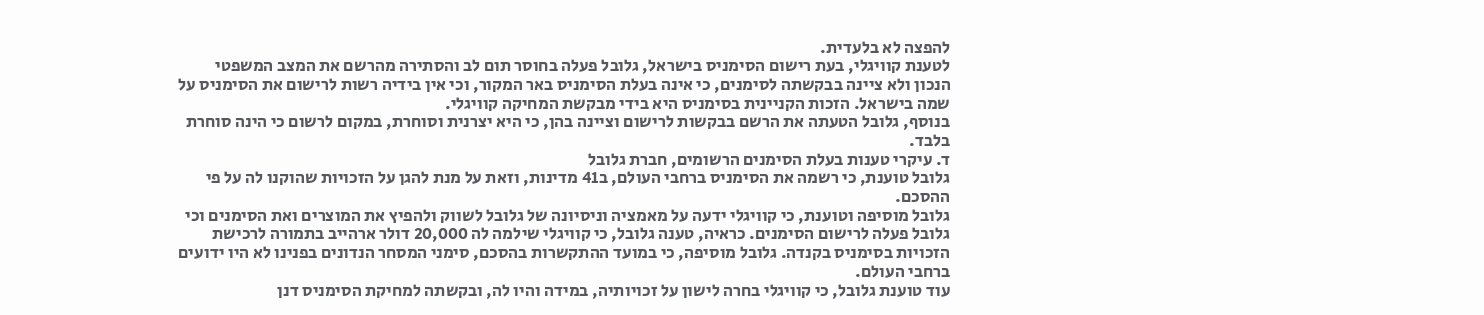להפצה לא בלעדית.
לטענת קוויגלי, בעת רישום הסימניס בישראל, גלובל פעלה בחוסר תום לב והסתירה מהרשם את המצב המשפטי הנכון ולא ציינה בבקשתה לסימנים, כי אינה בעלת הסימניס באר המקור, וכי אין בידיה רשות לרישום את הסימניס על שמה בישראל. הזכות הקניינית בסימניס היא בידי מבקשת המחיקה קוויגלי.
בנוסף, גלובל הטעתה את הרשם בבקשות לרישום וציינה בהן, כי היא יצרנית וסוחרת, במקום לרשום כי הינה סוחרת בלבד.
ד. עיקרי טענות בעלת הסימנים הרשומים, חברת גלובל
גלובל טוענת, כי רשמה את הסימניס ברחבי העולם, ב41 מדינות, וזאת על מנת להגן על הזכויות שהוקנו לה על פי ההסכם.
גלובל מוסיפה וטוענת, כי קוויגלי ידעה על מאמציה וניסיונה של גלובל לשווק ולהפיץ את המוצרים ואת הסימנים וכי גלובל פעלה לרישום הסימנים. כראיה, טענה גלובל, כי קוויגלי שילמה לה 20,000 דולר ארהייב בתמורה לרכישת הזכויות בסימניס בקנדה. גלובל מוסיפה, כי במועד ההתקשרות בהסכם, סימני המסחר הנדונים בפנינו לא היו ידועים ברחבי העולם.
עוד טוענת גלובל, כי קוויגלי בחרה לישון על זכויותיה, במידה והיו לה, ובקשתה למחיקת הסימניס דנן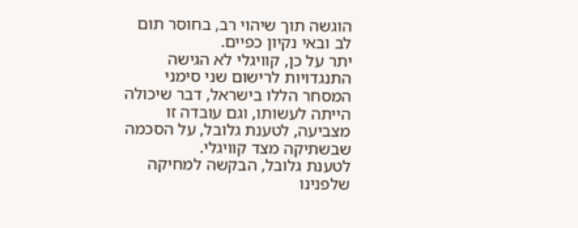הוגשה תוך שיהוי רב, בחוסר תום לב ובאי נקיון כפיים.
יתר על כן, קוויגלי לא הגישה התנגדויות לרישום שני סימני המסחר הללו בישראל, דבר שיכולה הייתה לעשותו, וגם עובדה זו מצביעה, לטענת גלובל, על הסכמה שבשתיקה מצד קוויגלי.
לטענת גלובל, הבקשה למחיקה שלפנינו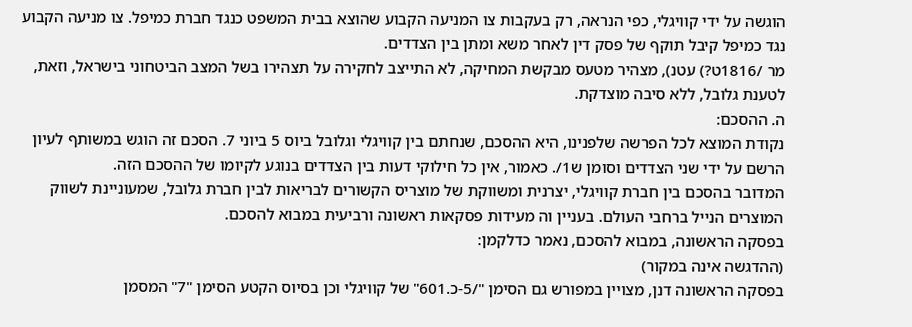הוגשה על ידי קוויגלי, כפי הנראה, רק בעקבות צו המניעה הקבוע שהוצא בבית המשפט כנגד חברת כמיפל. צו מניעה הקבוע נגד כמיפל קיבל תוקף של פסק דין לאחר משא ומתן בין הצדדים.
מר /1816ט?) עטנ), מצהיר מטעס מבקשת המחיקה, לא התייצב לחקירה על תצהירו בשל המצב הביטחוני בישראל, וזאת, לטענת גלובל, ללא סיבה מוצדקת.
ה. ההסכם:
נקודת המוצא לכל הפרשה שלפנינו, היא ההסכם, שנחתם בין קוויגלי וגלובל ביוס 5 ביוני 7. הסכם זה הוגש במשותף לעיון הרשם על ידי שני הצדדים וסומן ש1/. כאמור, אין כל חילוקי דעות בין הצדדים בנוגע לקיומו של ההסכם הזה.
המדובר בהסכם בין חברת קוויגלי, יצרנית ומשווקת של מוצריס הקשורים לבריאות לבין חברת גלובל, שמעוניינת לשווק המוצרים הנייל ברחבי העולם. בעניין וה מעידות פסקאות ראשונה ורביעית במבוא להסכם.
בפסקה הראשונה, במבוא להסכם, נאמר כדלקמן:
(ההדגשה אינה במקור)
בפסקה הראשונה דנן, מצויין במפורש גם הסימן "/5-כ.601" של קוויגלי וכן בסיוס הקטע הסימן "7" המסמן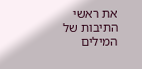את ראשי התיבות של המילים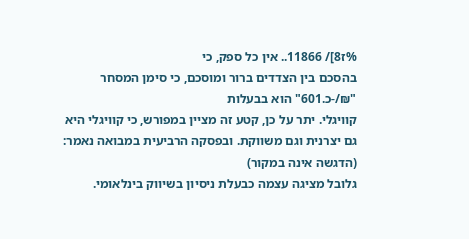%ז8]/ 11866.. אין כל ספק, כי
בהסכם בין הצדדים ברור ומוסכם, כי סימן המסחר "₪/-כ.601" הוא בבעלות
קוויגלי. יתר על כן, קטע זה מציין במפורש, כי קוויגלי היא גם יצרנית וגם משווקת. ובפסקה הרביעית במבואה נאמר:
(הדגשה אינה במקור)
גלובל מציגה עצמה כבעלת ניסיון בשיווק בינלאומי.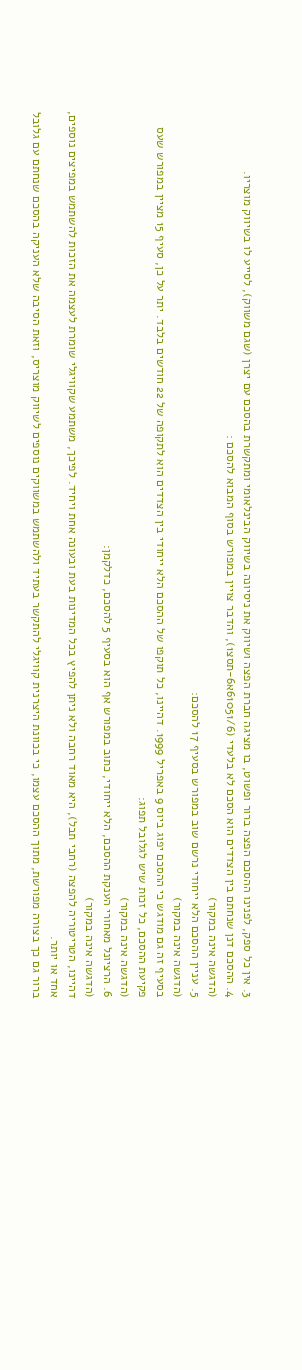3. אין כל ספק, לפנינו ההסכם הפצה ברור ופשוט, בו מציגה חברת הפצה ושיווק את ניסיונה בשיווק הבינלאומי ומתקשרת בהסכם עם יצרן (שגם משווק), לסייע לו בשיווק מוצריו.
4. ההסכם דנן שנחתם בין הצדדים הוא הסכם לא בלעדי (61051/6א6-תסצ1), והדבר צויין במפורש בסוף המבוא להסכם :
(הדגשה אינה במקור)
5. עניין ההסכם הלא ייחודי נרשם שוב במפורש בסעיף 17 להסכם:
(הדגשה אינה במקור)
בסעיף זה גם מודגש כי ההסכם יפוג ביוס 9 באפריל 1999. דהיינו, כל תוקפו של ההסכם הלא ייחודי בין הצדדים הוא לתקופה של 22 חודשים בלבד. יתר על כן, סעיף 15 מציין במפורש שעס פקיעת ההסכם, כל זכות שיש לגלובל תפוג:
(הדגשה אינה במקור)
6. הרציונל מאחורי הענקת ההסכם, הלא ייחודי, כתוב במפורש אף הוא בסעיף 5 להסכם, כדלקמן:
(הדגשה אינה במקור)
דהיינו, הטריטוריה להפצה (רחבי תבל), היא מאוד רחבה ולא ניתן להפיץ בכל המדינות בעת ובעונה אחת ויחיד. לפיכך, משתמע שקוויגלי שומרת לעצמה את הזכות להשתמש במפיצים נוספים, אחד או יותר.
ברור גם כך בצורה מפורשת, מתוך ההסכם עצמו, כי בכוונת היצרנית קוויגלי להתקשר בעתיד ולהשתמש במשווקים נוספים לשיווק מוצריס, וזאת הסיבה שלא העניקה בהסכם שנחתם עם גלובל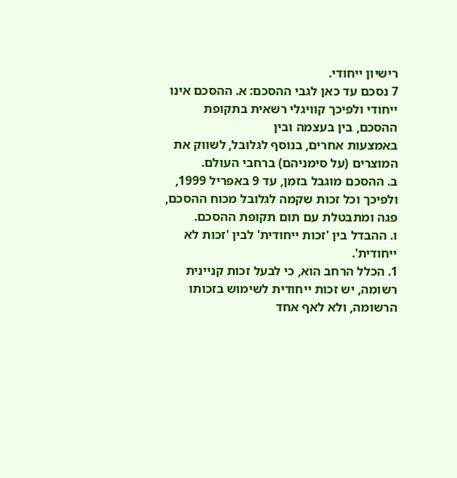רישיון ייחודי.
7 נסכם עד כאן לגבי ההסכם: א. ההסכם אינו ייחודי ולפיכך קוויגלי רשאית בתקופת ההסכם, בין בעצמה ובין
באמצעות אחרים, בנוסף לגלובל, לשווק את המוצרים (על סימניהם) ברחבי העולם.
ב. ההסכם מוגבל בזמן, עד 9 באפריל 1999, ולפיכך וכל זכות שקמה לגלובל מכוח ההסכם, פגה ומתבטלת עם תום תקופת ההסכם.
ו. ההבדל בין 'זכות ייחודית' לבין 'זכות לא ייחודית'.
1. הכלל הרחב הוא, כי לבעל זכות קניינית רשומה, יש זכות ייחודית לשימוש בזכותו הרשומה, ולא לאף אחד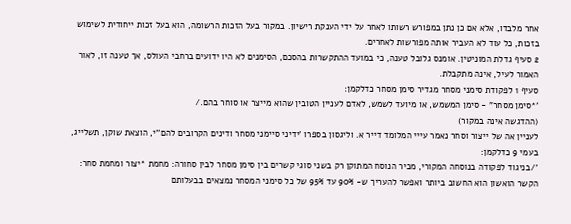אחר מלבדו, אלא אם כן נתן במפורש רשותו לאחר על ידי הענקת רישיון. במקור בעל הזכות הרשומה, הוא בעל זכות ייחודית לשימוש בזכות, כל עוד לא העביר אותה מפורשות לאחרים.
2 סעיף גדלת המוניטין. אומנס גלובל טענה, כי במועד ההתקשרות בהסכם, הסימנים לא היו ידועים ברחבי העולס, אך טענה זו, לאור האמור לעיל, אינה מתקבלת.
סעיף 1 לפקודת סימני מסחר מגדיר סימן מסחר כדלקמן:
'*סימן מסחר" - סימן המשמש, או מיועד לשמש, לאדם לעניין הטובין שהוא מייצר או סוחר בהם./
(ההדגשה אינה במקור)
לעניין אה של ייצור וסחר נאמר עייי המלומד דייר א. וליגסון בספרו 'ידיני סיימני מסחר ודינים הקרובים להם''י, הוצאת שוקן, תשלייג, בעמי 9 כדלקמן:
'/בניגוד לפקודה בנוסחה המקורי, מכיר הנוסח המתוקן רק בשני סוגי קשרים בין סימן מסחר לבין סחורה: מחמת *יצור ומחמת סחר:
הקשר הואשון הוא החשוב ביותר ואפשר להעריך ש- 90% עד 95% של כל סימני המסחר נמצאים בבעלותם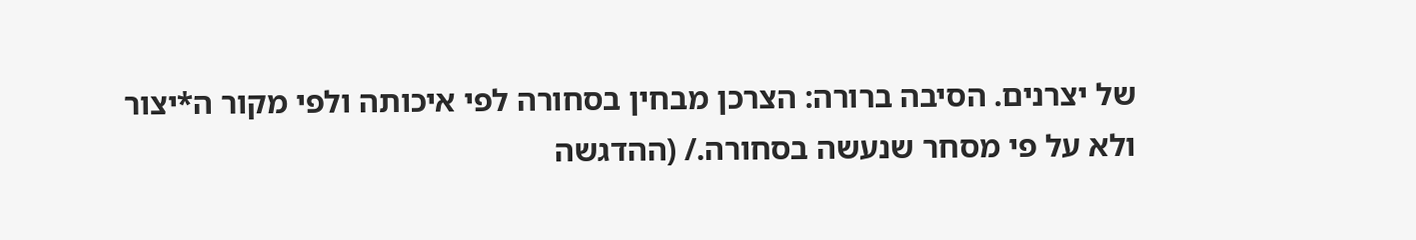של יצרנים. הסיבה ברורה: הצרכן מבחין בסחורה לפי איכותה ולפי מקור ה*יצור ולא על פי מסחר שנעשה בסחורה./ (ההדגשה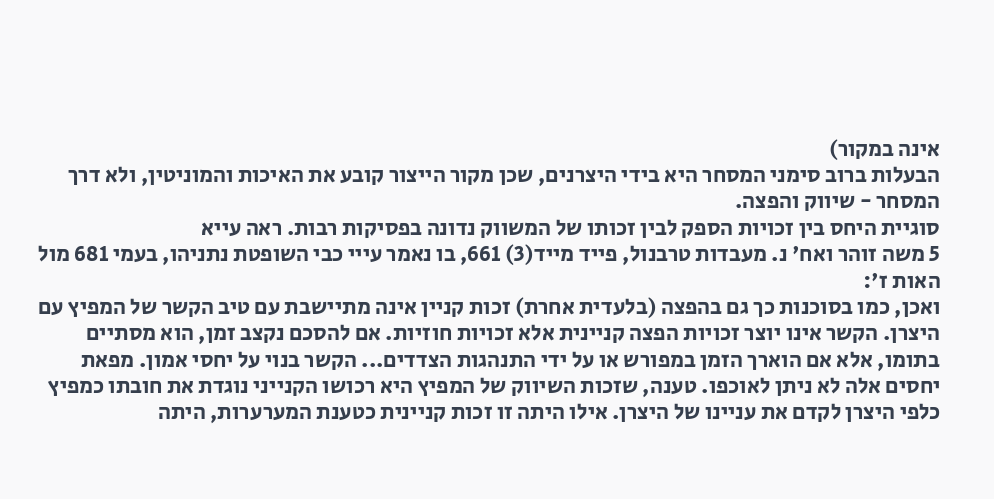אינה במקור)
הבעלות ברוב סימני המסחר היא בידי היצרנים, שכן מקור הייצור קובע את האיכות והמוניטין, ולא דרך המסחר - שיווק והפצה.
סוגיית היחס בין זכויות הספק לבין זכותו של המשווק נדונה בפסיקות רבות. ראה עייא
5 משה זוהר ואח' נ. מעבדות טרבנול, פייד מייד(3) 661, בו נאמר עייי כבי השופטת נתניהו, בעמי 681 מול האות ז':
ואכן, כמו בסוכנות כך גם בהפצה (בלעדית אחרת) זכות קניין אינה מתיישבת עם טיב הקשר של המפיץ עם היצרן. הקשר אינו יוצר זכויות הפצה קניינית אלא זכויות חוזיות. אם להסכם נקצב זמן, הוא מסתיים בתומו, אלא אם הוארך הזמן במפורש או על ידי התנהגות הצדדים... הקשר בנוי על יחסי אמון. מפאת יחסים אלה לא ניתן לאוכפו. טענה, שזכות השיווק של המפיץ היא רכושו הקנייני נוגדת את חובתו כמפיץ כלפי היצרן לקדם את עניינו של היצרן. אילו היתה זו זכות קניינית כטענת המערערות, היתה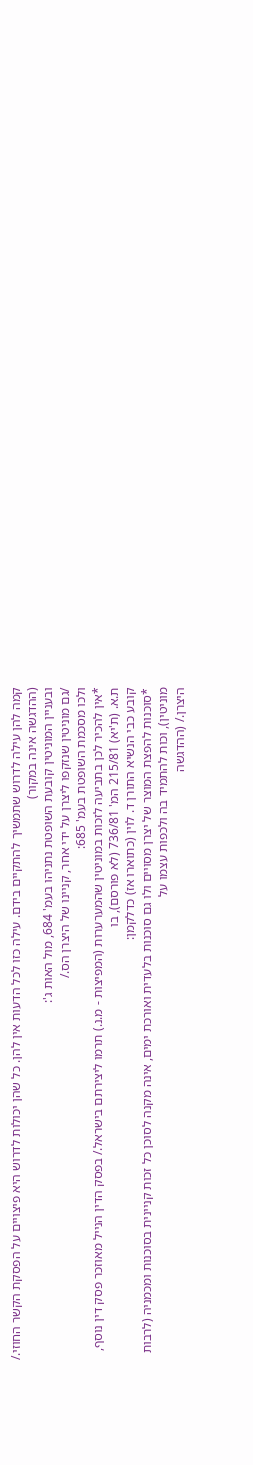קמה להן עילה לדרוש שתמשיך להתקיים בידם. עילה כזו לכל הדעות אין להן. כל שהן יכולות לדרוש היא פיצויים על הפסקת הקשר החוזי./
(ההדגשה אינה במקור)
ובעניין המוניטין קובעת השופטת נתניהו בעמ' 684, מול האות ג':
/גם מוניטין שנזקפו ליצרן על ידי אחר, קניינו של היצרן הס./
ולכו מסכמת השופטת בעמ' 685:
*אין להכיר לכן בתביעה לזכות במוניטין שהמערערות (המפיצות - מ.נ.) תרמו ליצירתם בישראל./ בפסק הדין הנייל מאוזכר פסק דין נוסף, ת.א. (ת'יא) 215/81 המ' 736/81 (לא פורסם), בו
קובע כבי הנשיא התורן ד. לוין (כתוארו אז) כדלקמן:
*סוכנות להפצת המוצר של יצרן מסויים ולו גם סוכנות בלעדית ואורכת ימים, אינה מקנה לסוכן כל זכות קניינית בסוכנות ומכמניה (לרבות מוניטין), וכות להתמיד בה ולכפות עצמו על
היצרן./ (ההדגשה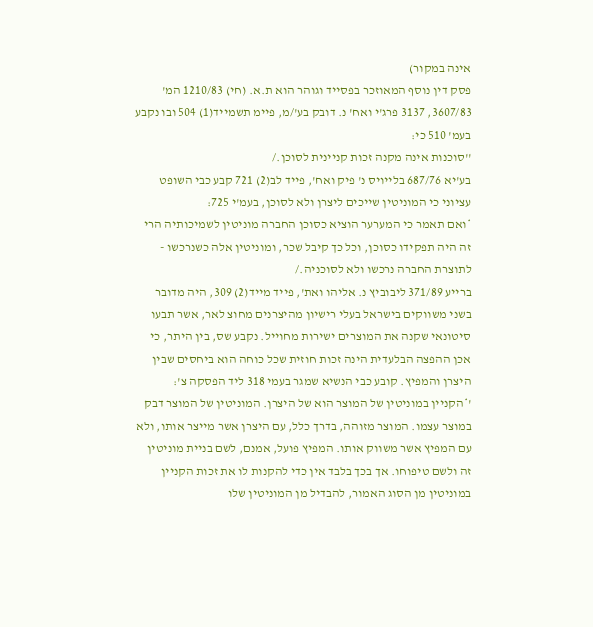אינה במקור)
פסק דין נוסף המאוזכר בפסייד וגוהר הוא ת.א. (חי) 1210/83 המ' 3607/83, 3137 פרג'י ואח' נ. דובק בע'/מ, פיימ תשמייד(1) 504 ובו נקבע בעמ' 510 כי:
''סוכנות אינה מקנה זכות קניינית לסוכן./
בע'יא 687/76 בלייויס נ' פיק ואח', פייד לב(2) 721 קבע כבי השופט עציוני כי המוניטין שייכים ליצרן ולא לסוכן, בעמ'י 725:
*ואם תאמר כי המערער הוציא כסוכן החברה מוניטין לשמיכותיה הרי זה היה תפקידו כסוכן, וכל כך קיבל שכר, ומוניטין אלה כשנרכשו - לתוצרת החברה נרכשו ולא לסוכניה./
ברייע 371/89 ליבוביץ נ. אליהו ואת', פייד מייד(2) 309, היה מדובר בשני משווקים בישראל בעלי רישיון מהיצרנים מחוצ לאר, אשר תבעו סיטונאי שקנה את המוצרים ישירות מחוייל. נקבע שס, בין היתר, כי אכן ההפצה הבלעדית הינה זכות חוזית שכל כוחה הוא ביחסים שבין היצרן והמפיץ. קובע כבי הנשיא שמגר בעמי 318 ליד הפסקה צ':
'*הקניין במוניטין של המוצר הוא של היצרן. המוניטין של המוצר דבק במוצר עצמו. המוצר מזוהה, בדרך כלל, עם היצרן אשר מייצר אותו, ולא עם המפיץ אשר משווק אותו. המפיץ פועל, אמנם, לשם בניית מוניטין זה ולשם טיפוחו. אך בכך בלבד אין כדי להקנות לו את זכות הקניין במוניטין מן הסוג האמור, להבדיל מן המוניטין שלו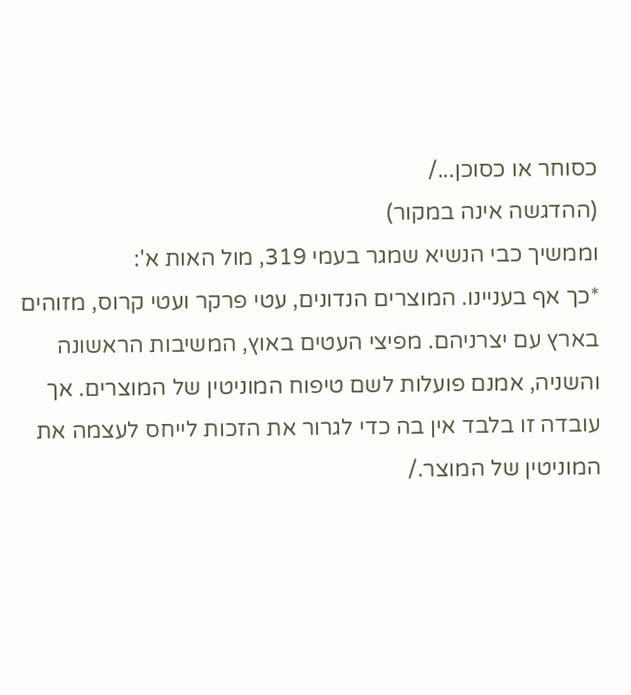כסוחר או כסוכן.../
(ההדגשה אינה במקור)
וממשיך כבי הנשיא שמגר בעמי 319, מול האות א':
*כך אף בעניינו. המוצרים הנדונים, עטי פרקר ועטי קרוס, מזוהים בארץ עם יצרניהם. מפיצי העטים באוץ, המשיבות הראשונה והשניה, אמנם פועלות לשם טיפוח המוניטין של המוצרים. אך עובדה זו בלבד אין בה כדי לגרור את הזכות לייחס לעצמה את המוניטין של המוצר./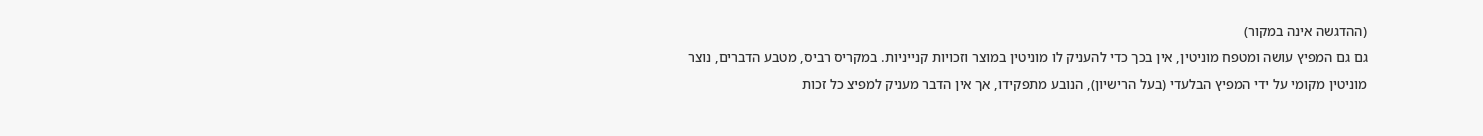(ההדגשה אינה במקור)
גם גם המפיץ עושה ומטפח מוניטין, אין בכך כדי להעניק לו מוניטין במוצר וזכויות קנייניות. במקריס רביס, מטבע הדברים, נוצר מוניטין מקומי על ידי המפיץ הבלעדי (בעל הרישיון), הנובע מתפקידו, אך אין הדבר מעניק למפיצ כל זכות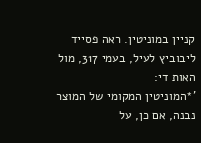קניין במוניטין. ראה פסייד ליבוביץ לעיל, בעמי 317, מול האות די:
'*המוניטין המקומי של המוצר נבנה, אם כן, על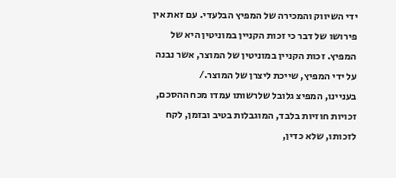ידי השיווק והמכירה של המפיץ הבלעדי. עם זאת אין פירושו של דבר כי זכות הקניין במוניטין היא של המפיץ. זכות הקניין במוניטין של המוצר, אשר נבנה על ידי המפיץ, שייכת ליצרן של המוצר./
בעניינו, המפיצ גלובל שלרשותו עמדו מכח ההסכם, זכויות חוזיות בלבד, המוגבלות בטיב ובזמן, לקח לזכותו, שלא כדין,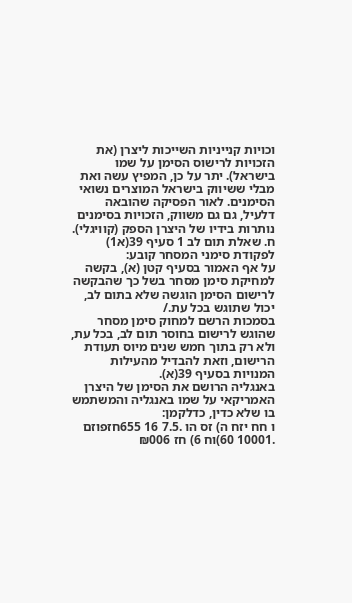וכויות קנייניות השייכות ליצרן (את הזכויות לרישוס הסימן על שמו בישראל). יתר על כן, המפיץ עשה ואת מבלי ששיווק בישראל המוצרים נשואי הסימנים. לאור הפסיקה שהובאה דלעיל, גם גם משווק, הזכויות בסימנים נותרות בידיו של היצרן הספק (קוויגלי).
ח. שאלת תום לב 1 סעיף 39(א1) לפקודת סימני המסחר קובע:
על אף האמור בסעיף קטן (א), בקשה למחיקת סימן מסחר בשל כך שהבקשה לרישום הסימן הוגשה שלא בתום לב, יכול שתוגש בכל עת./
בסמכות הרשם למחוק סימן מסחר שהוגש לרישום בחוסר תום לב, בכל עת, ולא רק בתוך חמש שנים מיוס תעודת הרישום, וזאת להבדיל מהעילות המנויות בסעיף 39(א).
באנגליה הרושם את הסימן של היצרן האמריקאי על שמו באנגליה והמשתמש בו שלא כדין, כדלקמן:
ו חח יזח ה) זס הו .7.5 16 655חזפוזם .10001 60)וח 6) חז ₪006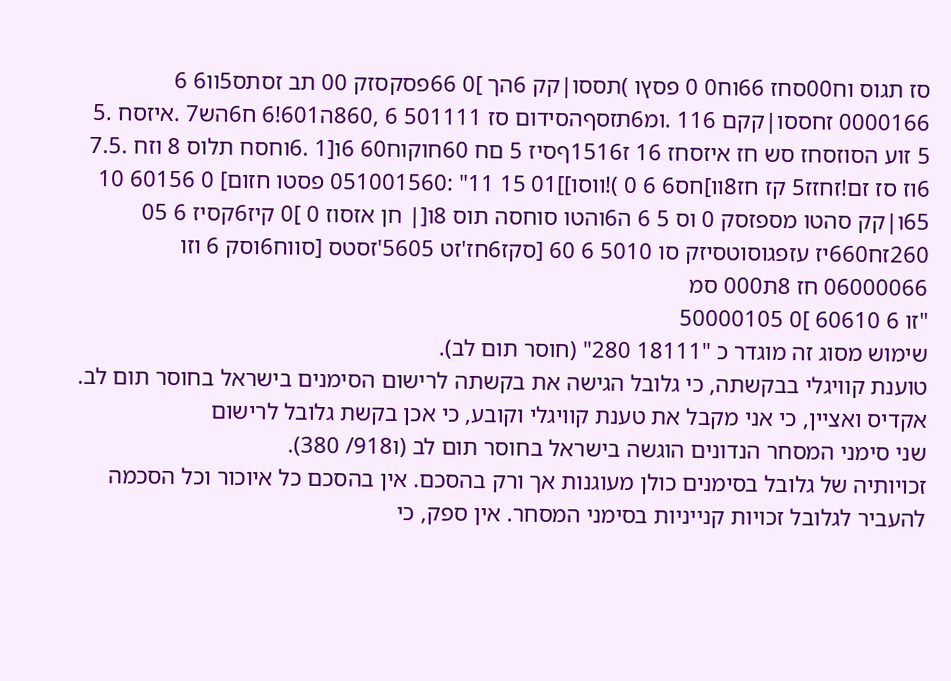סז תגוס וח00סחז 66וח0 0 פסץו )תססו|קק 6הך ]0 66פסקסזק 00 תב זסתס5וו6 6 0000166 זחססו|קקם 116 .ומ6תזסףהסידום סז 501111 6 ,860ה601!6 ח6הש7 .איזסח .5 5 זוע הסוזסחז סש חז איזסחז 16 ז1516ףסיז 5 םח 60חוקוח60 6ו[1 .6וחסח תלוס 8 וזח .7.5 6וז סז זם!זחזז5 קז חז8וו]חס6 6 0 )!ווסו]]01 15 11" :051001560 פסטו חזום] 0 60156 10 65ו|קק סהטו מספזסק 0 וס 5 6 ה6והטו סוחסה תוס 8ו[| חן אזסוז 0 ]0 קיז6קסיז 6 05 260זח660יז עזפגוסוטסיזק סו 5010 6 60 [סקז6חז'זט 5605'זסטס [סווח6וסק 6 וזו 06000066 חז 8ת000 סמ
"זו 6 60610 ]0 50000105
שימוש מסוג זה מוגדר כ "18111 280" (חוסר תום לב).
טוענת קוויגלי בבקשתה, כי גלובל הגישה את בקשתה לרישום הסימנים בישראל בחוסר תום לב. אקדיס ואציין, כי אני מקבל את טענת קוויגלי וקובע, כי אכן בקשת גלובל לרישום
שני סימני המסחר הנדונים הוגשה בישראל בחוסר תום לב (ו918/ 380).
זכויותיה של גלובל בסימנים כולן מעוגנות אך ורק בהסכם. אין בהסכם כל איוכור וכל הסכמה להעביר לגלובל זכויות קנייניות בסימני המסחר. אין ספק, כי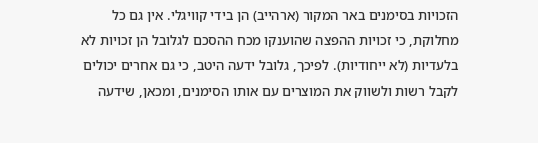הזכויות בסימנים באר המקור (ארהייב) הן בידי קוויגלי. אין גם כל מחלוקת, כי זכויות ההפצה שהוענקו מכח ההסכם לגלובל הן זכויות לא בלעדיות (לא ייחודיות). לפיכך, גלובל ידעה היטב, כי גם אחרים יכולים לקבל רשות ולשווק את המוצרים עם אותו הסימנים, ומכאן, שידעה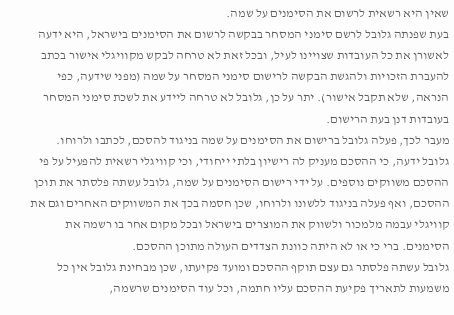שאין היא רשאית לרשום את הסימנים על שמה.
בעת שפנתה גלובל לרשם סימני המסחר בבקשה לרשום את הסימנים בישראל, היא ידעה לאשורן את כל העובדות שצויינו לעיל, ובכל זאת לא טרחה לבקש מקוויגלי אישור בכתב להעברת הזכויות ולהגשת הבקשה לרישום סימני המסחר על שמה (מפני שידעה, כפי הנראה, שלא תקבל אישור). יתר על כן, גלובל לא טרחה ליידע את לשכת סימני המסחר בעובדות דנן בעת הרישום.
מעבר לכך, פעלה גלובל ברישום את הסימנים על שמה בניגוד להסכם, לכתבו ולרוחו. גלובל ידעה, כי ההסכם מעניק לה רישיון בלתי ייחודי, וכי קוויגלי רשאית להפעיל על פי ההסכם משווקים נוספים. על ידי רישום הסימנים על שמה, גלובל עשתה פלסתר את תוכן ההסכם, ואף פעלה בניגוד ללשונו ולרוחו, שכן חסמה בכך את המשווקים האחרים וגם את קוויגלי עבמה מלמכור ולשווק את המוצרים בישראל ובכל מקום אחר בו רשמה את הסימנים. ברי כי או לא היתה כוונת הצדדים העולה מתוכן ההסכם.
גלובל עשתה פלסתר גם עצם תוקף ההסכם ומועד פקיעתו, שכן מבחינת גלובל אין כל משמעות לתאריך פקיעת ההסכם עליו חתמה, וכל עוד הסימנים שרשמה,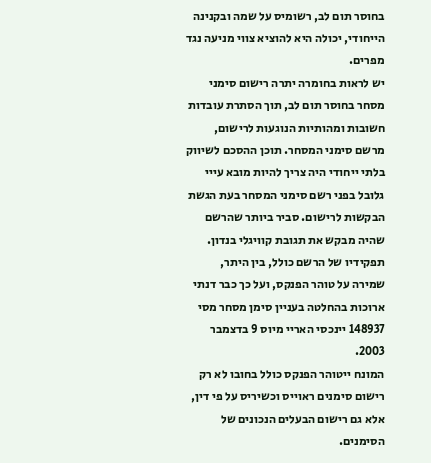בחוסר תום לב, רשומיס על שמה ובקנינה הייחודי, יכולה היא להוציא צווי מניעה נגד מפרים.
יש לראות בחומרה יתרה רישום סימני מסחר בחוסר תום לב, תוך הסתרת עובדות חשובות ומהותיות הנוגעות לרישום, מרשם סימני המסחר. תוכן ההסכם לשיווק בלתי ייחודי היה צריך להיות מובא עייי גלובל בפני רשם סימני המסחר בעת הגשת הבקשות לרישום. סביר ביותר שהרשם שהיה מבקש את תגובת קוויגלי בנדון.
תפקידיו של הרשם כולל, בין היתר, שמירה על טוהר הפנקס, ועל כך כבר דנתי ארוכות בהחלטה בעניין סימן מסחר מסי 148937 יינכסי האריי מיוס 9 בדצמבר 2003.
המונח ייטוהר הפנקס כולל בחובו לא רק רישום סימנים ראוייס וכשיריס על פי דין, אלא גם רישום הבעלים הנכונים של הסימנים.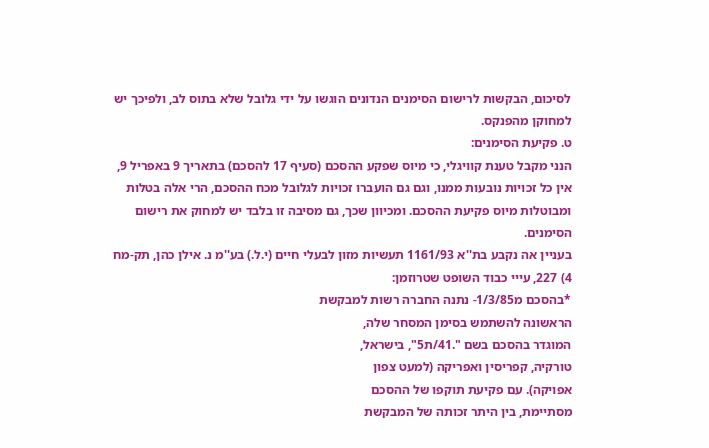לסיכום, הבקשות לרישום הסימנים הנדונים הוגשו על ידי גלובל שלא בתוס לב, ולפיכך יש למחוקן מהפנקס.
ט. פקיעת הסימנים:
הנני מקבל טענת קוויגלי, כי מיוס שפקע ההסכם (סעיף 17 להסכם) בתאריך 9 באפריל 9, אין כל זכויות נובעות ממנו, וגם גם הועברו זכויות לגלובל מכח ההסכם, הרי אלה בטלות ומבוטלות מיוס פקיעת ההסכם. ומכיוון שכך, גם מסיבה זו בלבד יש למחוק את רישום הסימנים.
בעניין אה נקבע בת''א 1161/93 תעשיות מזון לבעלי חיים (י.ל.) בע''מ נ. אילן כהן, תק-מח 4) 227, עייי כבוד השופט שטרוזמן:
*בהסכם מ1/3/85- נתנה החברה רשות למבקשת
הראשונה להשתמש בסימן המסחר שלה,
המוגדר בהסכם בשם ".41/ת5", בישראל,
טורקיה, קפריסין ואפריקה (למעט צפון
אפויקה). עם פקיעת תוקפו של ההסכם
מסתיימת, בין היתר זכותה של המבקשת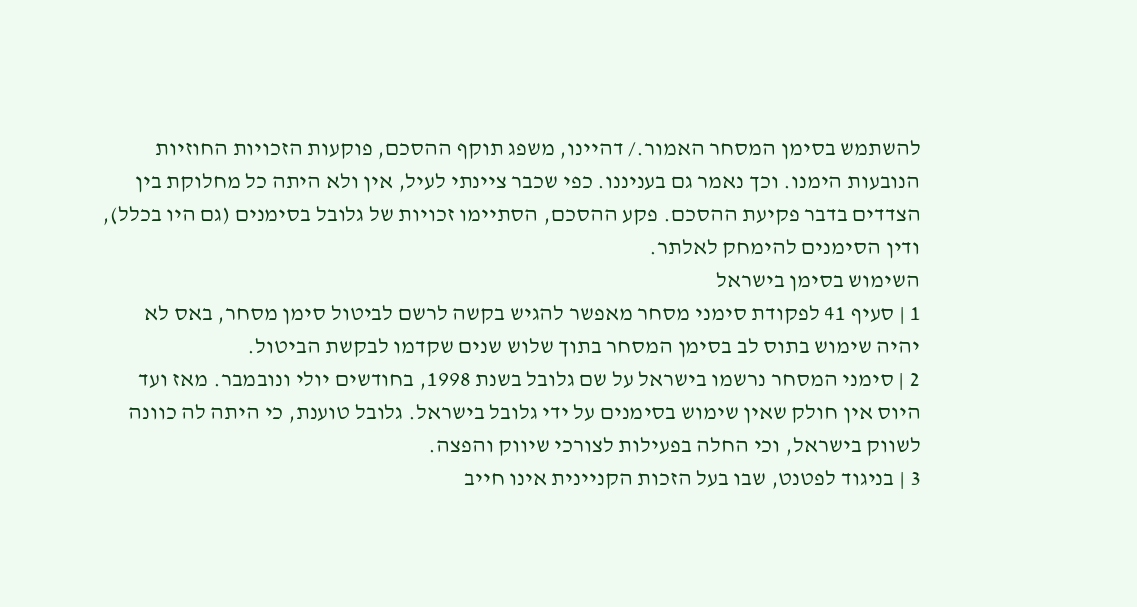להשתמש בסימן המסחר האמור./ דהיינו, משפג תוקף ההסכם, פוקעות הזכויות החוזיות הנובעות הימנו. וכך נאמר גם בעניננו. כפי שכבר ציינתי לעיל, אין ולא היתה כל מחלוקת בין הצדדים בדבר פקיעת ההסכם. פקע ההסכם, הסתיימו זכויות של גלובל בסימנים (גם היו בכלל), ודין הסימנים להימחק לאלתר.
השימוש בסימן בישראל
1 | סעיף 41 לפקודת סימני מסחר מאפשר להגיש בקשה לרשם לביטול סימן מסחר, באס לא יהיה שימוש בתוס לב בסימן המסחר בתוך שלוש שנים שקדמו לבקשת הביטול.
2 | סימני המסחר נרשמו בישראל על שם גלובל בשנת 1998, בחודשים יולי ונובמבר. מאז ועד היוס אין חולק שאין שימוש בסימנים על ידי גלובל בישראל. גלובל טוענת, כי היתה לה כוונה לשווק בישראל, וכי החלה בפעילות לצורכי שיווק והפצה.
3 | בניגוד לפטנט, שבו בעל הזכות הקניינית אינו חייב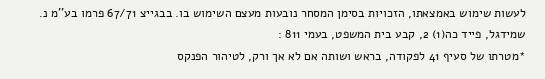לעשות שימוש באמצאתו, הזכויות בסימן המסחר נובעות מעצם השימוש בו. בבגייצ 67/71 פרמו בע''מ נ. שמידגל, פייד כה(1) 2, קבע בית המשפט, בעמי 811 :
*מטרתו של סעיף 41 לפקודה, בראש ושותה אם לא אך ורק, לטיהור הפנקס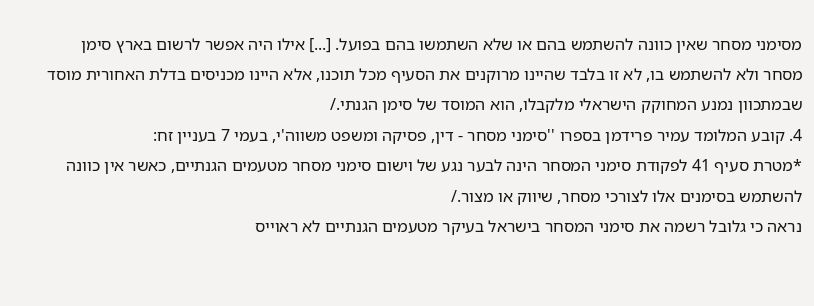מסימני מסחר שאין כוונה להשתמש בהם או שלא השתמשו בהם בפועל. [...] אילו היה אפשר לרשום בארץ סימן מסחר ולא להשתמש בו, לא זו בלבד שהיינו מרוקנים את הסעיף מכל תוכנו, אלא היינו מכניסים בדלת האחורית מוסד שבמתכוון נמנע המחוקק הישראלי מלקבלו, הוא המוסד של סימן הגנתי./
4. קובע המלומד עמיר פרידמן בספרו ''סימני מסחר - דין, פסיקה ומשפט משווה'י, בעמי 7 בעניין זח:
*מטרת סעיף 41 לפקודת סימני המסחר הינה לבער נגע של וישום סימני מסחר מטעמים הגנתיים, כאשר אין כוונה להשתמש בסימנים אלו לצורכי מסחר, שיווק או מצור./
נראה כי גלובל רשמה את סימני המסחר בישראל בעיקר מטעמים הגנתיים לא ראוייס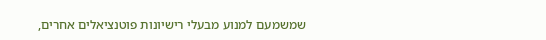שמשמעם למנוע מבעלי רישיונות פוטנציאלים אחרים,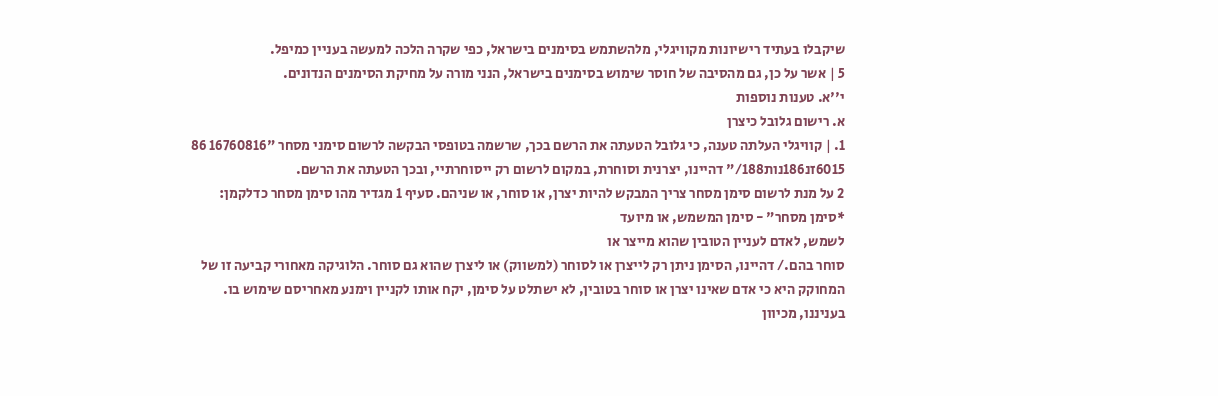שיקבלו בעתיד רישיונות מקוויגלי, מלהשתמש בסימנים בישראל, כפי שקרה הלכה למעשה בעניין כמיפל.
5 | אשר על כן, גם מהסיבה של חוסר שימוש בסימנים בישראל, הנני מורה על מחיקת הסימנים הנדונים.
י''א. טענות נוספות
א. רישום גלובל כיצרן
1. | קוויגלי העלתה טענה, כי גלובל הטעתה את הרשם בכך, שרשמה בטופסי הבקשה לרשום סימני מסחר "16760816 86 6015זנ186נות188/" דהיינו, יצרנית וסוחרת, במקום לרשום רק ייסוחרתיי, ובכך הטעתה את הרשם.
2 על מנת לרשום סימן מסחר צריך המבקש להיות יצרן, או סוחר, או שניהם. סעיף 1 מגדיר מהו סימן מסחר כדלקמן:
*סימן מסחר" - סימן המשמש, או מיועד
לשמש, לאדם לעניין הטובין שהוא מייצר או
סוחר בהם./ דהיינו, הסימן ניתן רק לייצרן או לסוחר (למשווק) או ליצרן שהוא גם סוחר. הלוגיקה מאחורי קביעה זו של המחוקק היא כי אדם שאינו יצרן או סוחר בטובין, לא ישתלט על סימן, יקח אותו לקניין וימנע מאחריסם שימוש בו. בעניננו, מכיוון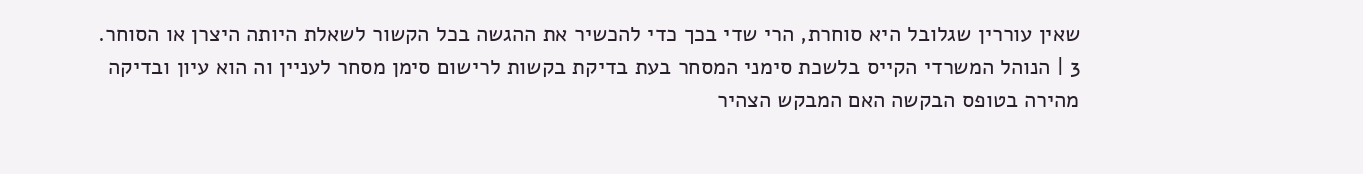שאין עוררין שגלובל היא סוחרת, הרי שדי בכך כדי להכשיר את ההגשה בכל הקשור לשאלת היותה היצרן או הסוחר.
3 | הנוהל המשרדי הקייס בלשכת סימני המסחר בעת בדיקת בקשות לרישום סימן מסחר לעניין וה הוא עיון ובדיקה מהירה בטופס הבקשה האם המבקש הצהיר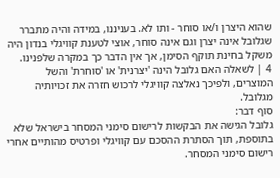שהוא היצרן ו/או סוחר - ותו לא. בעניננו, במידה והיה מתברר שגלובל אינה יצרן וגם אינה סוחר, אוצי לטענת קוויגלי בנדון היה משקל בחינת תוקף הסימן, אך אין הדבר כך במקרה שלפנינו.
4 | לשאלה האם גלובל הינה 'יצרנית' או 'סוחרת' והשל המוצרים, ולפיכך נאלצה קוויגלי לרכוש חזרה את זכויותיה מגלובל.
סוף דבר:
גלובל הגישה את הבקשות לרישום סימני המסחר בישראל שלא בתוספת, תוך הסתרת ההסכם עם קוויגלי ופרטיס מהותיים אחרי רישום סימני המסחר.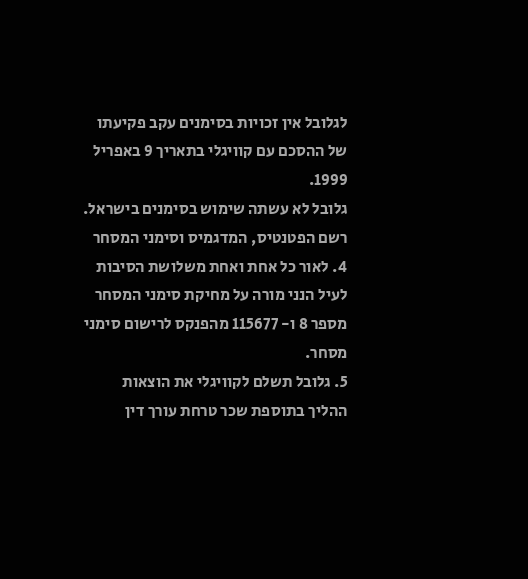לגלובל אין זכויות בסימנים עקב פקיעתו של ההסכם עם קוויגלי בתאריך 9 באפריל 1999.
גלובל לא עשתה שימוש בסימנים בישראל.
רשם הפטנטיס, המדגמיס וסימני המסחר
4. לאור כל אחת ואחת משלושת הסיבות לעיל הנני מורה על מחיקת סימני המסחר מספר 8 ו- 115677 מהפנקס לרישום סימני מסחר.
5. גלובל תשלם לקוויגלי את הוצאות ההליך בתוספת שכר טרחת עורך דין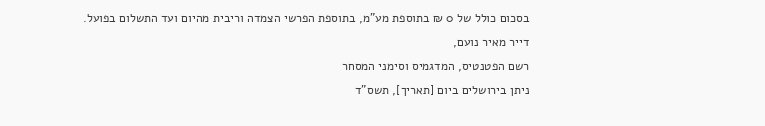בסכום כולל של 0 ₪ בתוספת מע"מ, בתוספת הפרשי הצמדה וריבית מהיום ועד התשלום בפועל.
דייר מאיר נועם,
רשם הפטנטיס, המדגמיס וסימני המסחר
ניתן בירושלים ביום [תאריך], תשס"ד